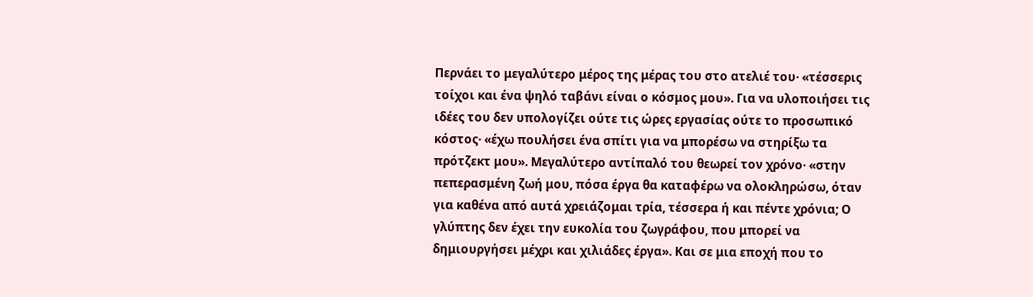Περνάει το μεγαλύτερο μέρος της μέρας του στο ατελιέ του· «τέσσερις τοίχοι και ένα ψηλό ταβάνι είναι ο κόσμος μου». Για να υλοποιήσει τις ιδέες του δεν υπολογίζει ούτε τις ώρες εργασίας ούτε το προσωπικό κόστος· «έχω πουλήσει ένα σπίτι για να μπορέσω να στηρίξω τα πρότζεκτ μου». Μεγαλύτερο αντίπαλό του θεωρεί τον χρόνο· «στην πεπερασμένη ζωή μου, πόσα έργα θα καταφέρω να ολοκληρώσω, όταν για καθένα από αυτά χρειάζομαι τρία, τέσσερα ή και πέντε χρόνια; Ο γλύπτης δεν έχει την ευκολία του ζωγράφου, που μπορεί να δημιουργήσει μέχρι και χιλιάδες έργα». Και σε μια εποχή που το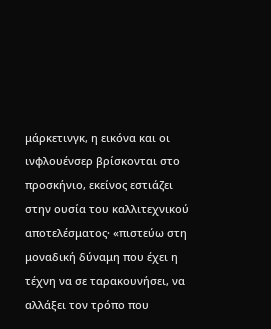μάρκετινγκ, η εικόνα και οι ινφλουένσερ βρίσκονται στο προσκήνιο, εκείνος εστιάζει στην ουσία του καλλιτεχνικού αποτελέσματος· «πιστεύω στη μοναδική δύναμη που έχει η τέχνη να σε ταρακουνήσει, να αλλάξει τον τρόπο που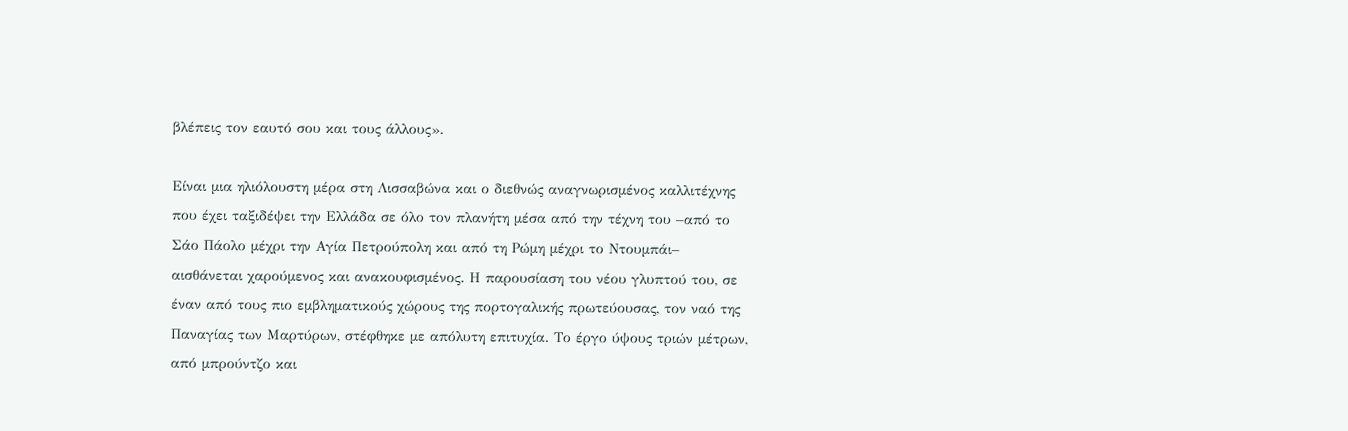βλέπεις τον εαυτό σου και τους άλλους».

Είναι μια ηλιόλουστη μέρα στη Λισσαβώνα και ο διεθνώς αναγνωρισμένος καλλιτέχνης που έχει ταξιδέψει την Ελλάδα σε όλο τον πλανήτη μέσα από την τέχνη του –από το Σάο Πάολο μέχρι την Αγία Πετρούπολη και από τη Ρώμη μέχρι το Ντουμπάι– αισθάνεται χαρούμενος και ανακουφισμένος. Η παρουσίαση του νέου γλυπτού του, σε έναν από τους πιο εμβληματικούς χώρους της πορτογαλικής πρωτεύουσας, τον ναό της Παναγίας των Μαρτύρων, στέφθηκε με απόλυτη επιτυχία. Το έργο ύψους τριών μέτρων, από μπρούντζο και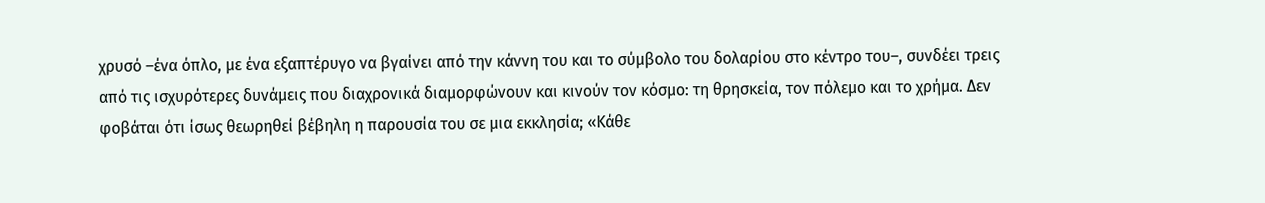χρυσό –ένα όπλο, με ένα εξαπτέρυγο να βγαίνει από την κάννη του και το σύμβολο του δολαρίου στο κέντρο του–, συνδέει τρεις από τις ισχυρότερες δυνάμεις που διαχρονικά διαμορφώνουν και κινούν τον κόσμο: τη θρησκεία, τον πόλεμο και το χρήμα. Δεν φοβάται ότι ίσως θεωρηθεί βέβηλη η παρουσία του σε μια εκκλησία; «Κάθε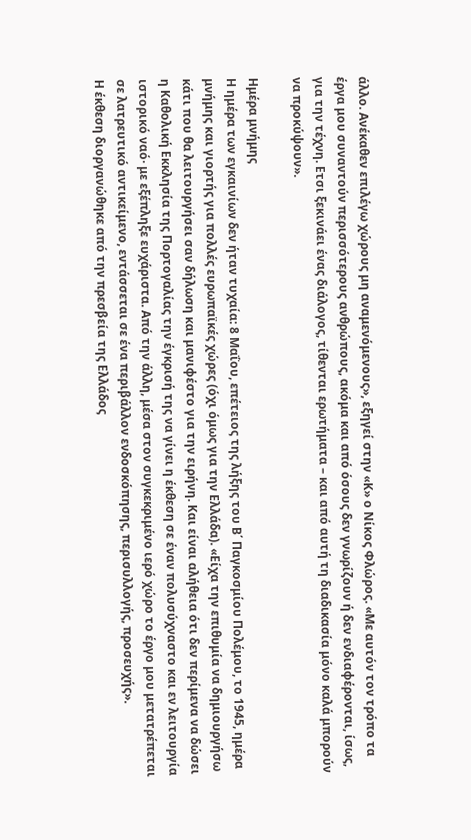άλλο. Ανέκαθεν επιλέγω χώρους μη αναμενόμενους», εξηγεί στην «Κ» ο Νίκος Φλώρος. «Με αυτόν τον τρόπο τα έργα μου συναντούν περισσότερους ανθρώπους, ακόμα και από όσους δεν γνωρίζουν ή δεν ενδιαφέρονται, ίσως, για την τέχνη. Ετσι ξεκινάει ένας διάλογος, τίθενται ερωτήματα – και από αυτή τη διαδικασία μόνο καλά μπορούν να προκύψουν».

Ημέρα μνήμης
Η ημέρα των εγκαινίων δεν ήταν τυχαία: 8 Μαΐου, επέτειος της λήξης του Β΄ Παγκοσμίου Πολέμου, το 1945, ημέρα μνήμης και γιορτής για πολλές ευρωπαϊκές χώρες (όχι όμως για την Ελλάδα). «Είχα την επιθυμία να δημιουργήσω κάτι που θα λειτουργήσει σαν δήλωση και μανιφέστο για την ειρήνη. Και είναι αλήθεια ότι δεν περίμενα να δώσει η Καθολική Εκκλησία της Πορτογαλίας την έγκρισή της να γίνει η έκθεση σε έναν πολυσύχναστο και εν λειτουργία ιστορικό ναό· με εξέπληξε ευχάριστα. Από την άλλη, μέσα στον συγκεκριμένο ιερό χώρο το έργο μου μετατρέπεται σε λατρευτικό αντικείμενο, εντάσσεται σε ένα περιβάλλον ενδοσκόπησης, περισυλλογής, προσευχής».
Η έκθεση διοργανώθηκε από την πρεσβεία της Ελλάδος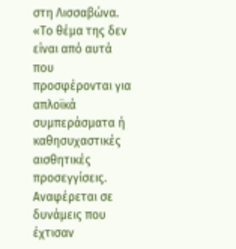στη Λισσαβώνα. «Το θέμα της δεν είναι από αυτά που προσφέρονται για απλοϊκά συμπεράσματα ή καθησυχαστικές αισθητικές προσεγγίσεις. Αναφέρεται σε δυνάμεις που έχτισαν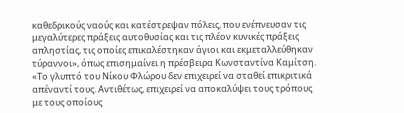καθεδρικούς ναούς και κατέστρεψαν πόλεις, που ενέπνευσαν τις μεγαλύτερες πράξεις αυτοθυσίας και τις πλέον κυνικές πράξεις απληστίας, τις οποίες επικαλέστηκαν άγιοι και εκμεταλλεύθηκαν τύραννοι», όπως επισημαίνει η πρέσβειρα Κωνσταντίνα Καμίτση. «Το γλυπτό του Νίκου Φλώρου δεν επιχειρεί να σταθεί επικριτικά απέναντί τους. Αντιθέτως, επιχειρεί να αποκαλύψει τους τρόπους με τους οποίους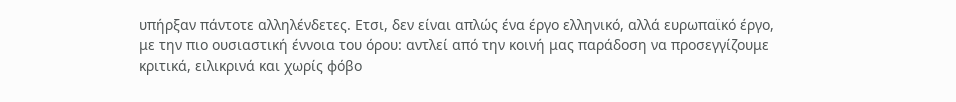υπήρξαν πάντοτε αλληλένδετες. Ετσι, δεν είναι απλώς ένα έργο ελληνικό, αλλά ευρωπαϊκό έργο, με την πιο ουσιαστική έννοια του όρου: αντλεί από την κοινή μας παράδοση να προσεγγίζουμε κριτικά, ειλικρινά και χωρίς φόβο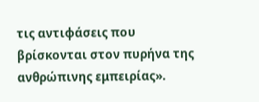τις αντιφάσεις που βρίσκονται στον πυρήνα της ανθρώπινης εμπειρίας».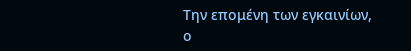Την επομένη των εγκαινίων, ο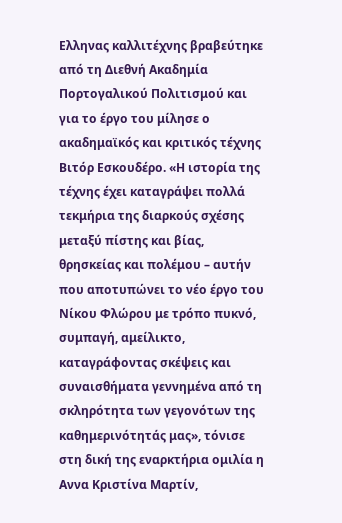Ελληνας καλλιτέχνης βραβεύτηκε από τη Διεθνή Ακαδημία Πορτογαλικού Πολιτισμού και για το έργο του μίλησε ο ακαδημαϊκός και κριτικός τέχνης Βιτόρ Εσκουδέρο. «Η ιστορία της τέχνης έχει καταγράψει πολλά τεκμήρια της διαρκούς σχέσης μεταξύ πίστης και βίας, θρησκείας και πολέμου – αυτήν που αποτυπώνει το νέο έργο του Νίκου Φλώρου με τρόπο πυκνό, συμπαγή, αμείλικτο, καταγράφοντας σκέψεις και συναισθήματα γεννημένα από τη σκληρότητα των γεγονότων της καθημερινότητάς μας», τόνισε στη δική της εναρκτήρια ομιλία η Αννα Κριστίνα Μαρτίν,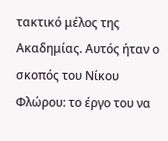τακτικό μέλος της Ακαδημίας. Αυτός ήταν ο σκοπός του Νίκου Φλώρου: το έργο του να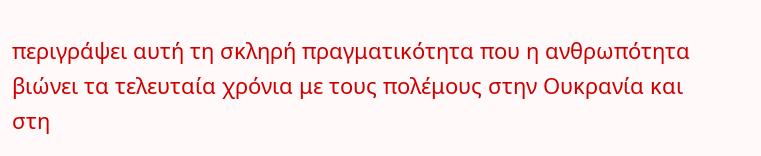περιγράψει αυτή τη σκληρή πραγματικότητα που η ανθρωπότητα βιώνει τα τελευταία χρόνια με τους πολέμους στην Ουκρανία και στη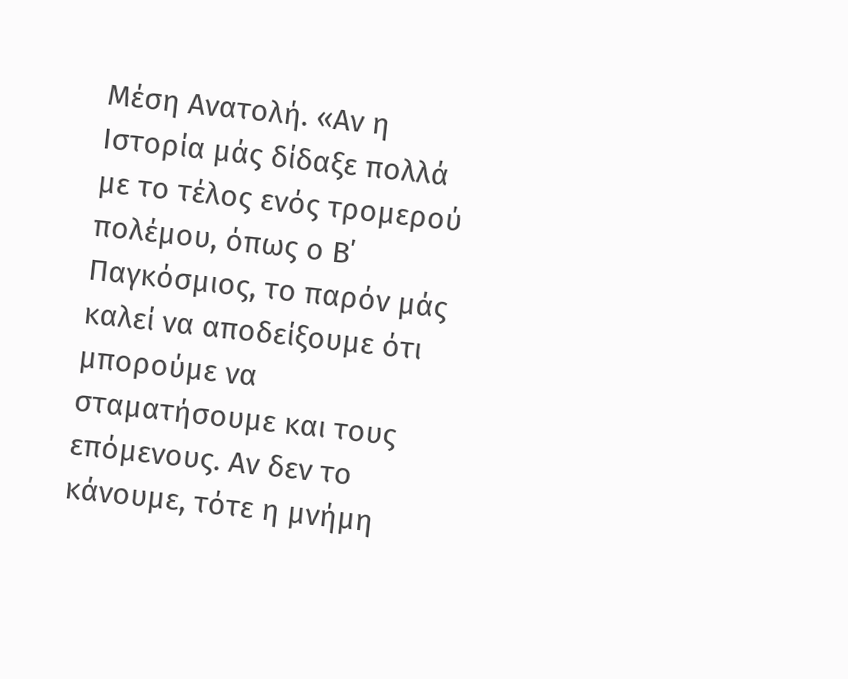Μέση Ανατολή. «Αν η Ιστορία μάς δίδαξε πολλά με το τέλος ενός τρομερού πολέμου, όπως ο Β΄ Παγκόσμιος, το παρόν μάς καλεί να αποδείξουμε ότι μπορούμε να σταματήσουμε και τους επόμενους. Αν δεν το κάνουμε, τότε η μνήμη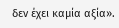δεν έχει καμία αξία».